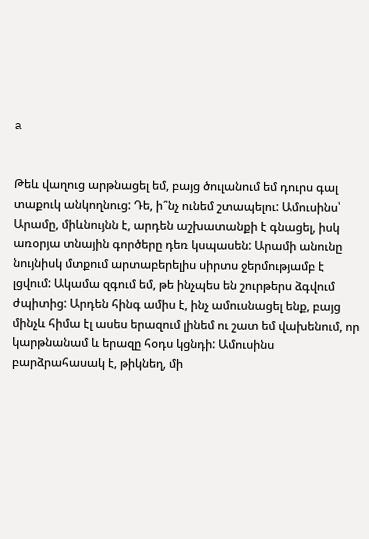a


Թեև վաղուց արթնացել եմ, բայց ծուլանում եմ դուրս գալ տաքուկ անկողնուց: Դե, ի՞նչ ունեմ շտապելու: Ամուսինս՝ Արամը, միևնույնն է, արդեն աշխատանքի է գնացել, իսկ առօրյա տնային գործերը դեռ կսպասեն: Արամի անունը նույնիսկ մտքում արտաբերելիս սիրտս ջերմությամբ է լցվում: Ակամա զգում եմ, թե ինչպես են շուրթերս ձգվում ժպիտից: Արդեն հինգ ամիս է, ինչ ամուսնացել ենք, բայց մինչև հիմա էլ ասես երազում լինեմ ու շատ եմ վախենում, որ կարթնանամ և երազը հօդս կցնդի: Ամուսինս բարձրահասակ է, թիկնեղ, մի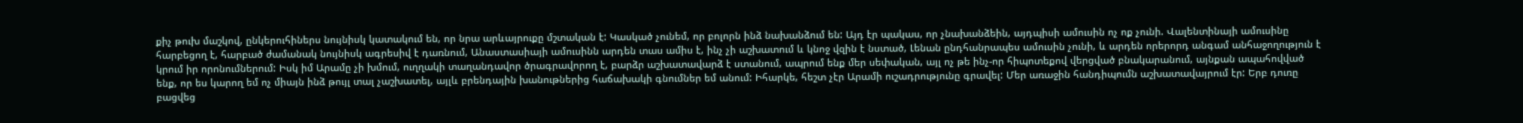քիչ թուխ մաշկով, ընկերուհիներս նույնիսկ կատակում են, որ նրա արևայրուքը մշտական է: Կասկած չունեմ, որ բոլորն ինձ նախանձում են: Այդ էր պակաս, որ չնախանձեին, այդպիսի ամուսին ոչ ոք չունի. Վալենտինայի ամուսինը հարբեցող է, հարբած ժամանակ նույնիսկ ագրեսիվ է դառնում, Անաստասիայի ամուսինն արդեն տաս ամիս է, ինչ չի աշխատում և կնոջ վզին է նստած, Լենան ընդհանրապես ամուսին չունի, և արդեն որերորդ անգամ անհաջողություն է կրում իր որոնումներում: Իսկ իմ Արամը չի խմում, ուղղակի տաղանդավոր ծրագրավորող է, բարձր աշխատավարձ է ստանում, ապրում ենք մեր սեփական, այլ ոչ թե ինչ-որ հիպոտեքով վերցված բնակարանում, այնքան ապահովված ենք, որ ես կարող եմ ոչ միայն ինձ թույլ տալ չաշխատել, այլև բրենդային խանութներից հաճախակի գնումներ եմ անում: Իհարկե, հեշտ չէր Արամի ուշադրությունը գրավել: Մեր առաջին հանդիպումն աշխատավայրում էր: Երբ դուռը բացվեց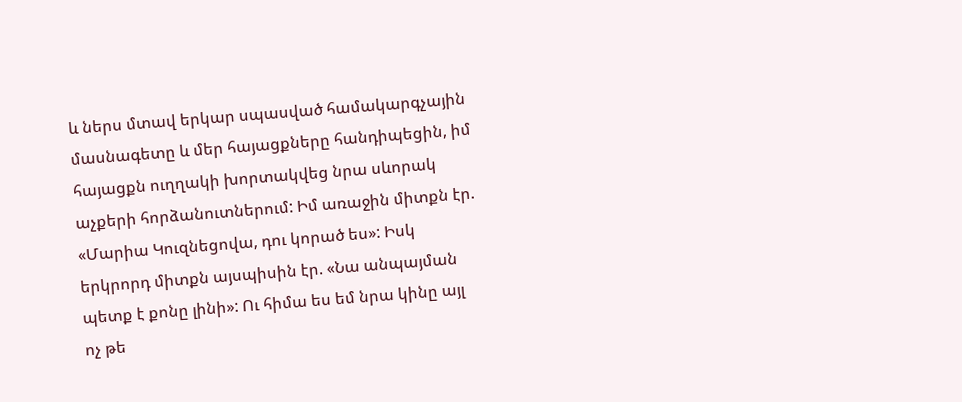և ներս մտավ երկար սպասված համակարգչային մասնագետը և մեր հայացքները հանդիպեցին, իմ հայացքն ուղղակի խորտակվեց նրա սևորակ աչքերի հորձանուտներում: Իմ առաջին միտքն էր. «Մարիա Կուզնեցովա, դու կորած ես»: Իսկ երկրորդ միտքն այսպիսին էր. «Նա անպայման պետք է քոնը լինի»: Ու հիմա ես եմ նրա կինը այլ ոչ թե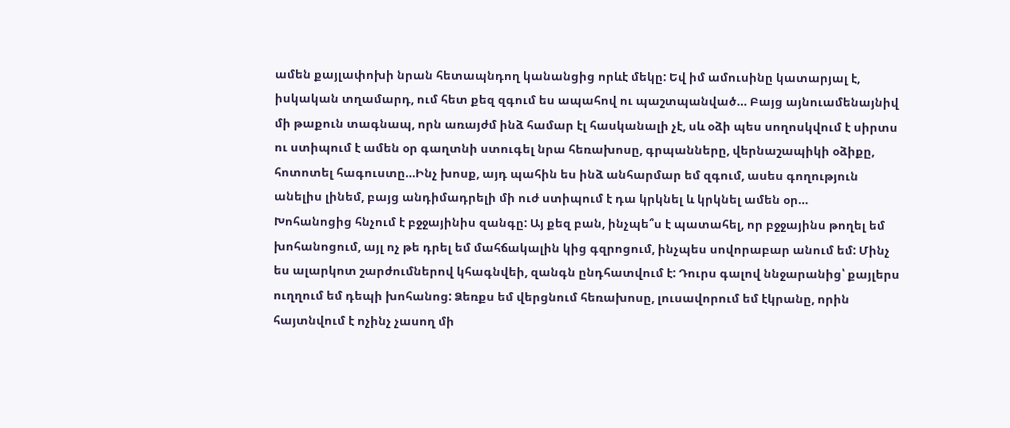ամեն քայլափոխի նրան հետապնդող կանանցից որևէ մեկը: Եվ իմ ամուսինը կատարյալ է, իսկական տղամարդ, ում հետ քեզ զգում ես ապահով ու պաշտպանված… Բայց այնուամենայնիվ մի թաքուն տագնապ, որն առայժմ ինձ համար էլ հասկանալի չէ, սև օձի պես սողոսկվում է սիրտս ու ստիպում է ամեն օր գաղտնի ստուգել նրա հեռախոսը, գրպանները, վերնաշապիկի օձիքը, հոտոտել հագուստը…Ինչ խոսք, այդ պահին ես ինձ անհարմար եմ զգում, ասես գողություն անելիս լինեմ, բայց անդիմադրելի մի ուժ ստիպում է դա կրկնել և կրկնել ամեն օր…
Խոհանոցից հնչում է բջջայինիս զանգը: Այ քեզ բան, ինչպե՞ս է պատահել, որ բջջայինս թողել եմ խոհանոցում, այլ ոչ թե դրել եմ մահճակալին կից գզրոցում, ինչպես սովորաբար անում եմ: Մինչ ես ալարկոտ շարժումներով կհագնվեի, զանգն ընդհատվում է: Դուրս գալով ննջարանից՝ քայլերս ուղղում եմ դեպի խոհանոց: Ձեռքս եմ վերցնում հեռախոսը, լուսավորում եմ էկրանը, որին հայտնվում է ոչինչ չասող մի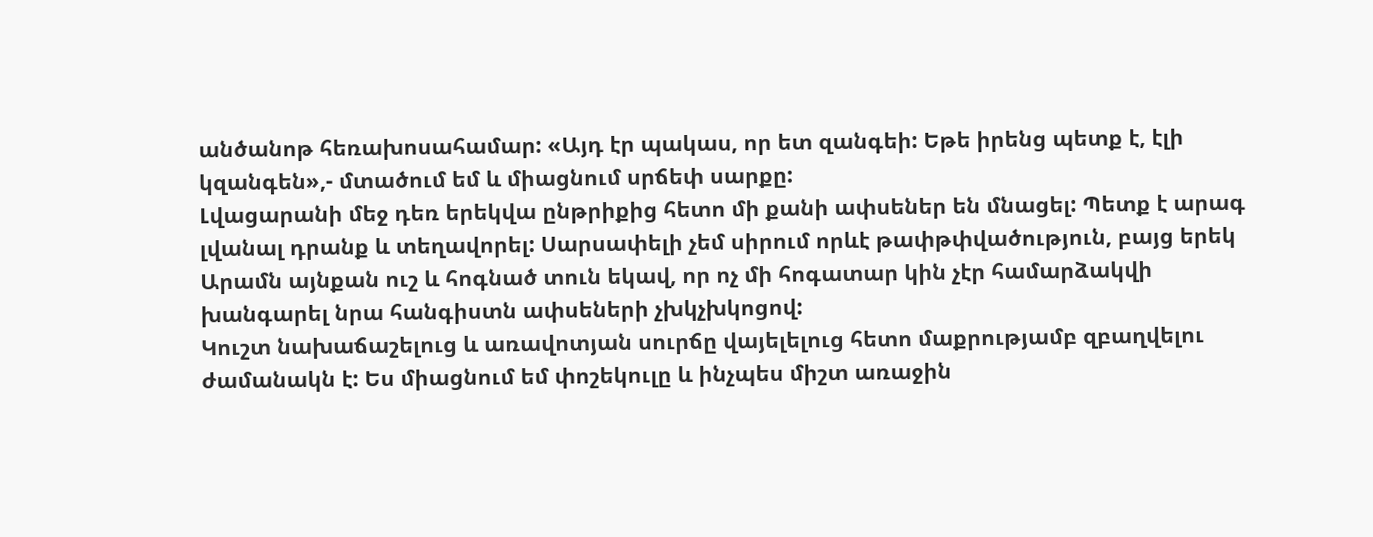անծանոթ հեռախոսահամար: «Այդ էր պակաս, որ ետ զանգեի: Եթե իրենց պետք է, էլի կզանգեն»,- մտածում եմ և միացնում սրճեփ սարքը:
Լվացարանի մեջ դեռ երեկվա ընթրիքից հետո մի քանի ափսեներ են մնացել: Պետք է արագ լվանալ դրանք և տեղավորել: Սարսափելի չեմ սիրում որևէ թափթփվածություն, բայց երեկ Արամն այնքան ուշ և հոգնած տուն եկավ, որ ոչ մի հոգատար կին չէր համարձակվի խանգարել նրա հանգիստն ափսեների չխկչխկոցով:
Կուշտ նախաճաշելուց և առավոտյան սուրճը վայելելուց հետո մաքրությամբ զբաղվելու ժամանակն է: Ես միացնում եմ փոշեկուլը և ինչպես միշտ առաջին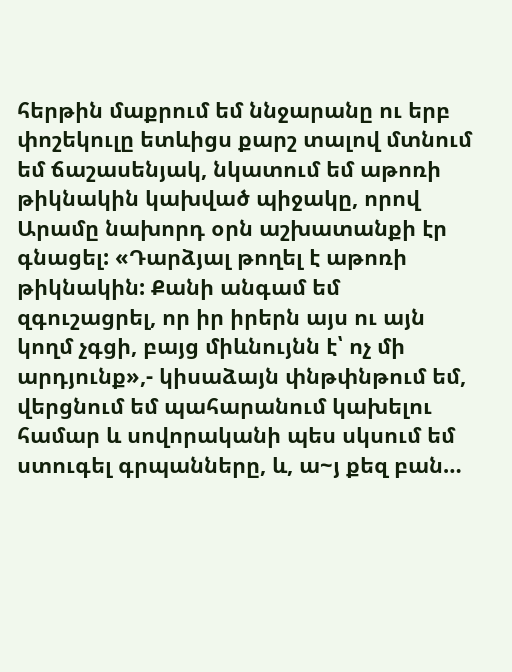հերթին մաքրում եմ ննջարանը ու երբ փոշեկուլը ետևիցս քարշ տալով մտնում եմ ճաշասենյակ, նկատում եմ աթոռի թիկնակին կախված պիջակը, որով Արամը նախորդ օրն աշխատանքի էր գնացել: «Դարձյալ թողել է աթոռի թիկնակին: Քանի անգամ եմ զգուշացրել, որ իր իրերն այս ու այն կողմ չգցի, բայց միևնույնն է՝ ոչ մի արդյունք»,- կիսաձայն փնթփնթում եմ, վերցնում եմ պահարանում կախելու համար և սովորականի պես սկսում եմ ստուգել գրպանները, և, ա~յ քեզ բան…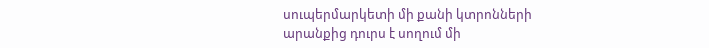սուպերմարկետի մի քանի կտրոնների արանքից դուրս է սողում մի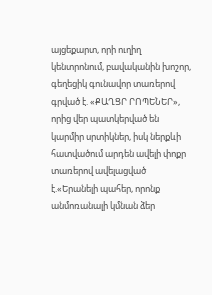այցեքարտ, որի ուղիղ կենտրոնում, բավականին խոշոր, գեղեցիկ գունավոր տառերով գրված է. «ՔԱՂՑՐ ՐՈՊԵՆԵՐ», որից վեր պատկերված են կարմիր սրտիկներ, իսկ ներքևի հատվածում արդեն ավելի փոքր տառերով ավելացված է.«Երանելի պահեր, որոնք անմոռանալի կմնան ձեր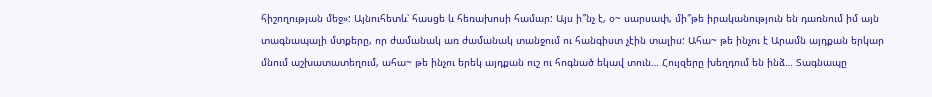հիշողության մեջ»: Այնուհետև՝ հասցե և հեռախոսի համար: Այս ի՞նչ է, օ~ սարսափ, մի՞թե իրականություն են դառնում իմ այն տագնապալի մտքերը, որ ժամանակ առ ժամանակ տանջում ու հանգիստ չէին տալիս: Ահա~ թե ինչու է Արամն այդքան երկար մնում աշխատատեղում, ահա~ թե ինչու երեկ այդքան ուշ ու հոգնած եկավ տուն… Հույզերը խեղդում են ինձ… Տագնապը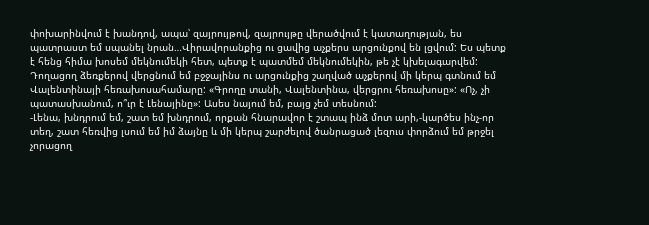փոխարինվում է խանդով, ապա՝ զայրույթով, զայրույթը վերածվում է կատաղության, ես պատրաստ եմ սպանել նրան…Վիրավորանքից ու ցավից աչքերս արցունքով են լցվում: Ես պետք է հենց հիմա խոսեմ մեկնումեկի հետ, պետք է պատմեմ մեկնումեկին, թե չէ կխելագարվեմ: Դողացող ձեռքերով վերցնում եմ բջջայինս ու արցունքից շաղված աչքերով մի կերպ գտնում եմ Վալենտինայի հեռախոսահամարը: «Գրողը տանի, Վալենտինա, վերցրու հեռախոսը»: «Ոչ, չի պատասխանում, ո՞ւր է Լենայինը»: Ասես նայում եմ, բայց չեմ տեսնում:
-Լենա, խնդրում եմ, շատ եմ խնդրում, որքան հնարավոր է շտապ ինձ մոտ արի,-կարծես ինչ-որ տեղ, շատ հեռվից լսում եմ իմ ձայնը և մի կերպ շարժելով ծանրացած լեզուս փորձում եմ թրջել չորացող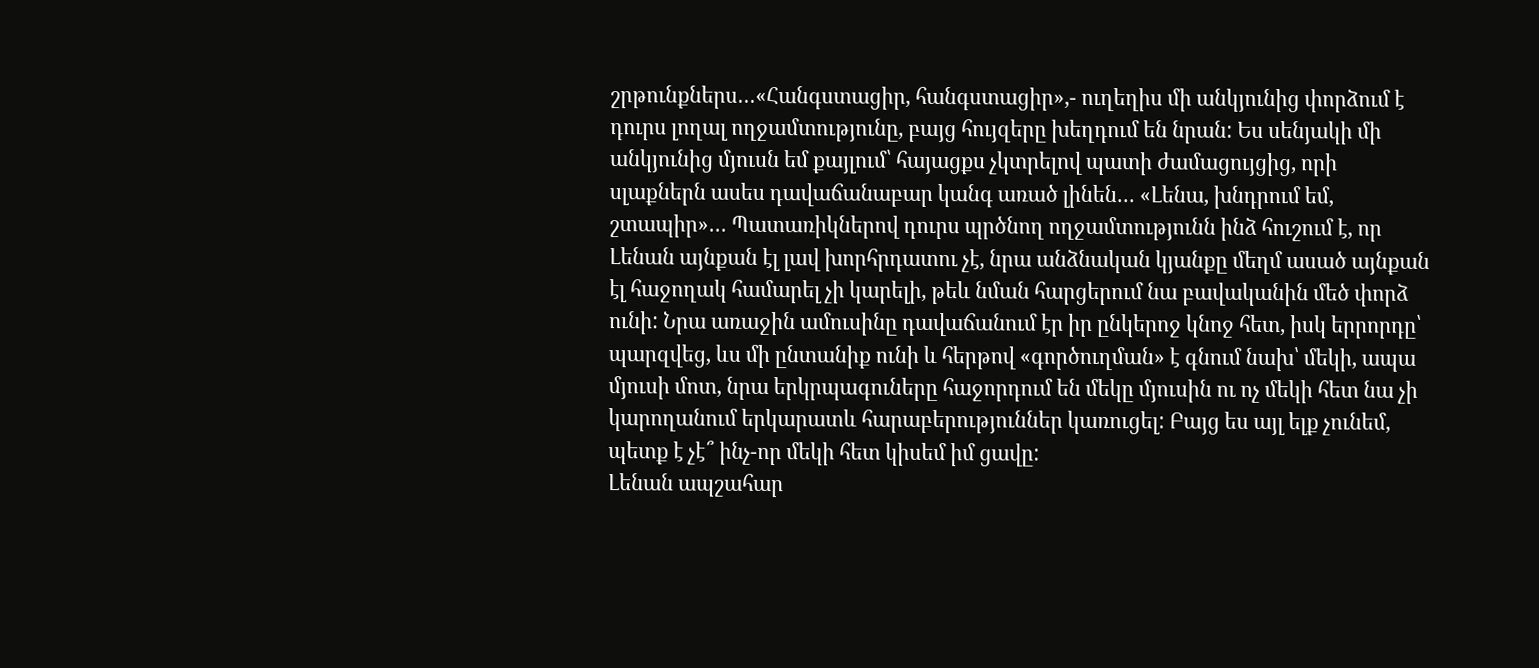շրթունքներս…«Հանգստացիր, հանգստացիր»,- ուղեղիս մի անկյունից փորձում է դուրս լողալ ողջամտությունը, բայց հույզերը խեղդում են նրան: Ես սենյակի մի անկյունից մյուսն եմ քայլում՝ հայացքս չկտրելով պատի ժամացույցից, որի սլաքներն ասես դավաճանաբար կանգ առած լինեն… «Լենա, խնդրում եմ, շտապիր»… Պատառիկներով դուրս պրծնող ողջամտությունն ինձ հուշում է, որ Լենան այնքան էլ լավ խորհրդատու չէ, նրա անձնական կյանքը մեղմ ասած այնքան էլ հաջողակ համարել չի կարելի, թեև նման հարցերում նա բավականին մեծ փորձ ունի: Նրա առաջին ամուսինը դավաճանում էր իր ընկերոջ կնոջ հետ, իսկ երրորդը՝ պարզվեց, ևս մի ընտանիք ունի և հերթով «գործուղման» է գնում նախ՝ մեկի, ապա մյուսի մոտ, նրա երկրպագուները հաջորդում են մեկը մյուսին ու ոչ մեկի հետ նա չի կարողանում երկարատև հարաբերություններ կառուցել: Բայց ես այլ ելք չունեմ, պետք է չէ՞ ինչ-որ մեկի հետ կիսեմ իմ ցավը:
Լենան ապշահար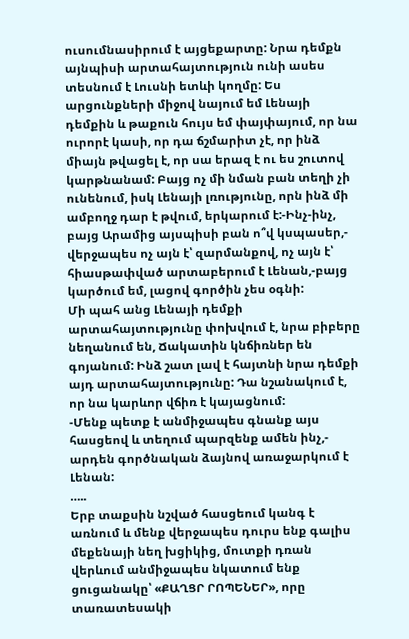ուսումնասիրում է այցեքարտը: Նրա դեմքն այնպիսի արտահայտություն ունի ասես տեսնում է Լուսնի ետևի կողմը: Ես արցունքների միջով նայում եմ Լենայի դեմքին և թաքուն հույս եմ փայփայում, որ նա ուրորէ կասի, որ դա ճշմարիտ չէ, որ ինձ միայն թվացել է, որ սա երազ է ու ես շուտով կարթնանամ: Բայց ոչ մի նման բան տեղի չի ունենում, իսկ Լենայի լռությունը, որն ինձ մի ամբողջ դար է թվում, երկարում է:-Ինչ-ինչ, բայց Արամից այսպիսի բան ո՞վ կսպասեր,- վերջապես ոչ այն է՝ զարմանքով, ոչ այն է՝ հիասթափված արտաբերում է Լենան,-բայց կարծում եմ, լացով գործին չես օգնի:
Մի պահ անց Լենայի դեմքի արտահայտությունը փոխվում է, նրա բիբերը նեղանում են, Ճակատին կնճիռներ են գոյանում: Ինձ շատ լավ է հայտնի նրա դեմքի այդ արտահայտությունը: Դա նշանակում է, որ նա կարևոր վճիռ է կայացնում:
-Մենք պետք է անմիջապես գնանք այս հասցեով և տեղում պարզենք ամեն ինչ,- արդեն գործնական ձայնով առաջարկում է Լենան:
…..
Երբ տաքսին նշված հասցեում կանգ է առնում և մենք վերջապես դուրս ենք գալիս մեքենայի նեղ խցիկից, մուտքի դռան վերևում անմիջապես նկատում ենք ցուցանակը՝ «ՔԱՂՑՐ ՐՈՊԵՆԵՐ», որը տառատեսակի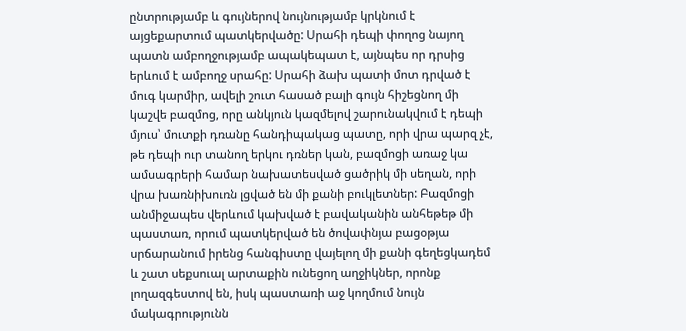ընտրությամբ և գույներով նույնությամբ կրկնում է այցեքարտում պատկերվածը: Սրահի դեպի փողոց նայող պատն ամբողջությամբ ապակեպատ է, այնպես որ դրսից երևում է ամբողջ սրահը: Սրահի ձախ պատի մոտ դրված է մուգ կարմիր, ավելի շուտ հասած բալի գույն հիշեցնող մի կաշվե բազմոց, որը անկյուն կազմելով շարունակվում է դեպի մյուս՝ մուտքի դռանը հանդիպակաց պատը, որի վրա պարզ չէ, թե դեպի ուր տանող երկու դռներ կան, բազմոցի առաջ կա ամսագրերի համար նախատեսված ցածրիկ մի սեղան, որի վրա խառնիխուռն լցված են մի քանի բուկլետներ: Բազմոցի անմիջապես վերևում կախված է բավականին անհեթեթ մի պաստառ, որում պատկերված են ծովափնյա բացօթյա սրճարանում իրենց հանգիստը վայելող մի քանի գեղեցկադեմ և շատ սեքսուալ արտաքին ունեցող աղջիկներ, որոնք լողազգեստով են, իսկ պաստառի աջ կողմում նույն մակագրությունն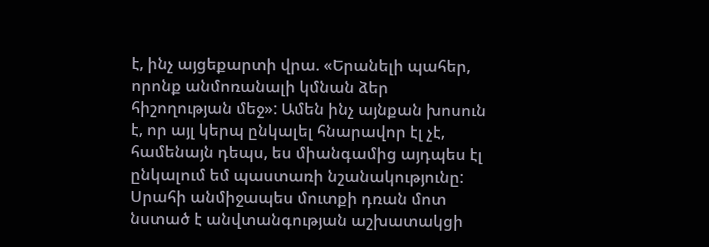է, ինչ այցեքարտի վրա. «Երանելի պահեր, որոնք անմոռանալի կմնան ձեր հիշողության մեջ»: Ամեն ինչ այնքան խոսուն է, որ այլ կերպ ընկալել հնարավոր էլ չէ, համենայն դեպս, ես միանգամից այդպես էլ ընկալում եմ պաստառի նշանակությունը: Սրահի անմիջապես մուտքի դռան մոտ նստած է անվտանգության աշխատակցի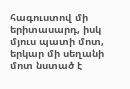հագուստով մի երիտասարդ, իսկ մյուս պատի մոտ, երկար մի սեղանի մոտ նստած է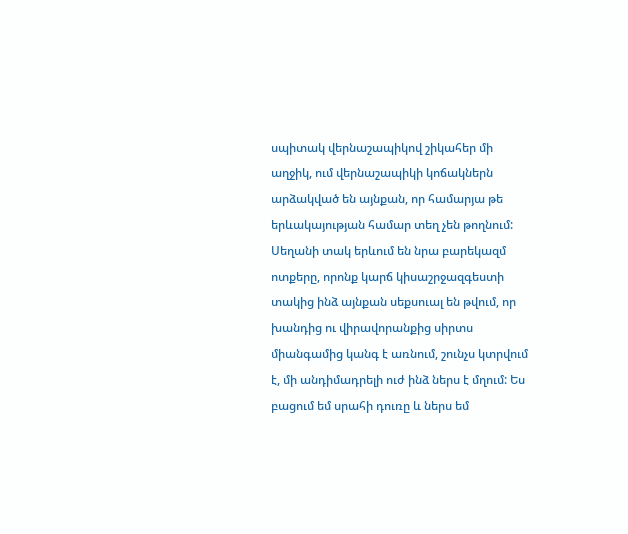սպիտակ վերնաշապիկով շիկահեր մի աղջիկ, ում վերնաշապիկի կոճակներն արձակված են այնքան, որ համարյա թե երևակայության համար տեղ չեն թողնում: Սեղանի տակ երևում են նրա բարեկազմ ոտքերը, որոնք կարճ կիսաշրջազգեստի տակից ինձ այնքան սեքսուալ են թվում, որ խանդից ու վիրավորանքից սիրտս միանգամից կանգ է առնում, շունչս կտրվում է, մի անդիմադրելի ուժ ինձ ներս է մղում: Ես բացում եմ սրահի դուռը և ներս եմ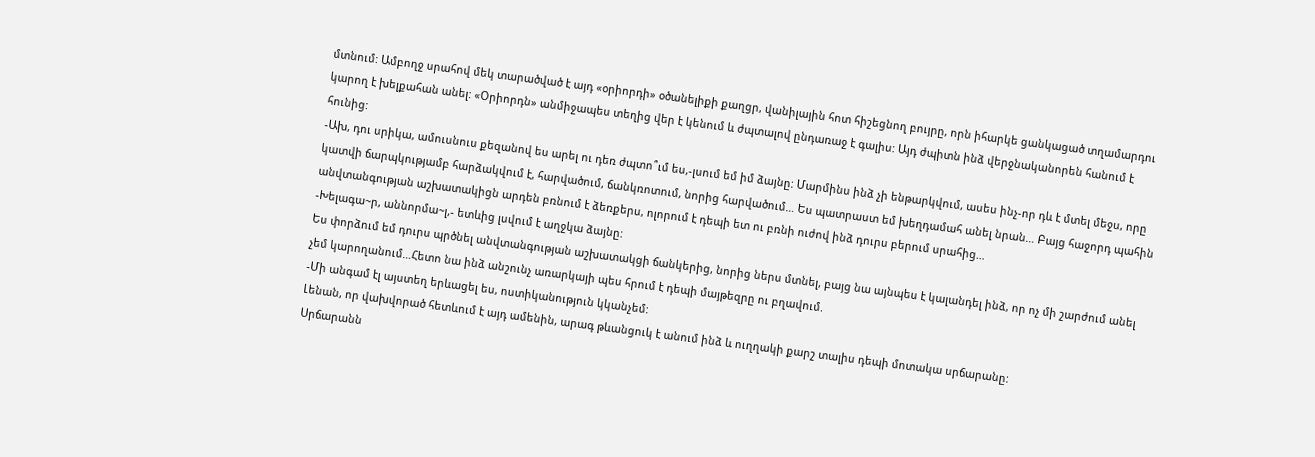մտնում: Ամբողջ սրահով մեկ տարածված է այդ «օրիորդի» օծանելիքի քաղցր, վանիլային հոտ հիշեցնող բույրը, որն իհարկե ցանկացած տղամարդու կարող է խելքահան անել: «Օրիորդն» անմիջապես տեղից վեր է կենում և ժպտալով ընդառաջ է գալիս: Այդ ժպիտն ինձ վերջնականորեն հանում է հունից:
-Ախ, դու սրիկա, ամուսնուս քեզանով ես արել ու դեռ ժպտո՞ւմ ես,-լսում եմ իմ ձայնը: Մարմինս ինձ չի ենթարկվում, ասես ինչ-որ դև է մտել մեջս, որը կատվի ճարպկությամբ հարձակվում է, հարվածում, ճանկռոտում, նորից հարվածում… Ես պատրաստ եմ խեղդամահ անել նրան… Բայց հաջորդ պահին անվտանգության աշխատակիցն արդեն բռնում է ձեռքերս, ոլորում է դեպի ետ ու բռնի ուժով ինձ դուրս բերում սրահից…
-Խելագա~ր, աննորմա~լ,- ետևից լսվում է աղջկա ձայնը:
Ես փորձում եմ դուրս պրծնել անվտանգության աշխատակցի ճանկերից, նորից ներս մտնել, բայց նա այնպես է կալանդել ինձ, որ ոչ մի շարժում անել չեմ կարողանում…Հետո նա ինձ անշունչ առարկայի պես հրում է դեպի մայթեզրը ու բղավում.
-Մի անգամ էլ այստեղ երևացել ես, ոստիկանություն կկանչեմ:
Լենան, որ վախվորած հետևում է այդ ամենին, արագ թևանցուկ է անում ինձ և ուղղակի քարշ տալիս դեպի մոտակա սրճարանը:
Սրճարանն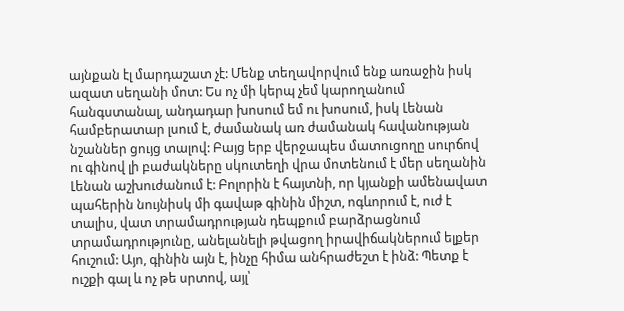այնքան էլ մարդաշատ չէ: Մենք տեղավորվում ենք առաջին իսկ ազատ սեղանի մոտ: Ես ոչ մի կերպ չեմ կարողանում հանգստանալ, անդադար խոսում եմ ու խոսում, իսկ Լենան համբերատար լսում է, ժամանակ առ ժամանակ հավանության նշաններ ցույց տալով: Բայց երբ վերջապես մատուցողը սուրճով ու գինով լի բաժակները սկուտեղի վրա մոտենում է մեր սեղանին Լենան աշխուժանում է: Բոլորին է հայտնի, որ կյանքի ամենավատ պահերին նույնիսկ մի գավաթ գինին միշտ, ոգևորում է, ուժ է տալիս, վատ տրամադրության դեպքում բարձրացնում տրամադրությունը, անելանելի թվացող իրավիճակներում ելքեր հուշում: Այո, գինին այն է, ինչը հիմա անհրաժեշտ է ինձ: Պետք է ուշքի գալ և ոչ թե սրտով, այլ՝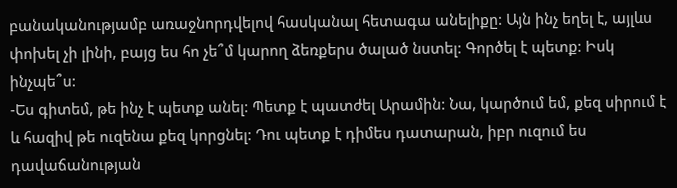բանականությամբ առաջնորդվելով հասկանալ հետագա անելիքը: Այն ինչ եղել է, այլևս փոխել չի լինի, բայց ես հո չե՞մ կարող ձեռքերս ծալած նստել: Գործել է պետք: Իսկ ինչպե՞ս:
-Ես գիտեմ, թե ինչ է պետք անել: Պետք է պատժել Արամին: Նա, կարծում եմ, քեզ սիրում է և հազիվ թե ուզենա քեզ կորցնել: Դու պետք է դիմես դատարան, իբր ուզում ես դավաճանության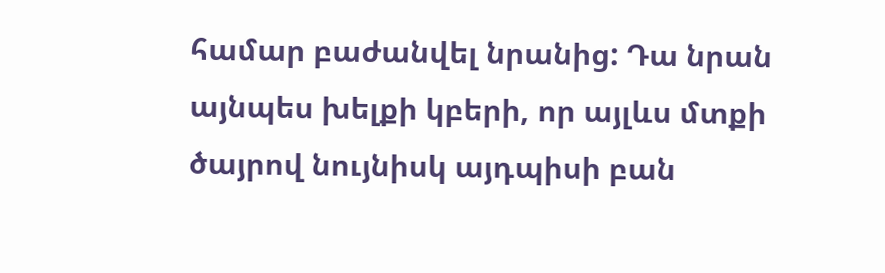համար բաժանվել նրանից: Դա նրան այնպես խելքի կբերի, որ այլևս մտքի ծայրով նույնիսկ այդպիսի բան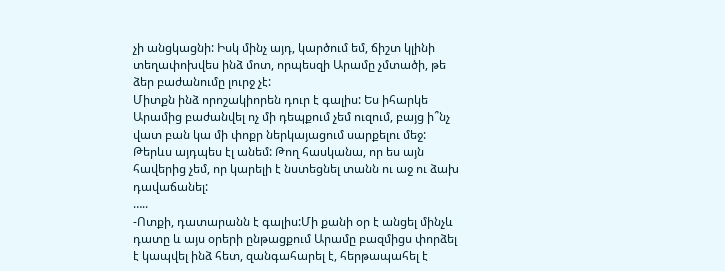չի անցկացնի: Իսկ մինչ այդ, կարծում եմ, ճիշտ կլինի տեղափոխվես ինձ մոտ, որպեսզի Արամը չմտածի, թե ձեր բաժանումը լուրջ չէ:
Միտքն ինձ որոշակիորեն դուր է գալիս: Ես իհարկե Արամից բաժանվել ոչ մի դեպքում չեմ ուզում, բայց ի՞նչ վատ բան կա մի փոքր ներկայացում սարքելու մեջ: Թերևս այդպես էլ անեմ: Թող հասկանա, որ ես այն հավերից չեմ, որ կարելի է նստեցնել տանն ու աջ ու ձախ դավաճանել:
…..
-Ոտքի, դատարանն է գալիս:Մի քանի օր է անցել մինչև դատը և այս օրերի ընթացքում Արամը բազմիցս փորձել է կապվել ինձ հետ, զանգահարել է, հերթապահել է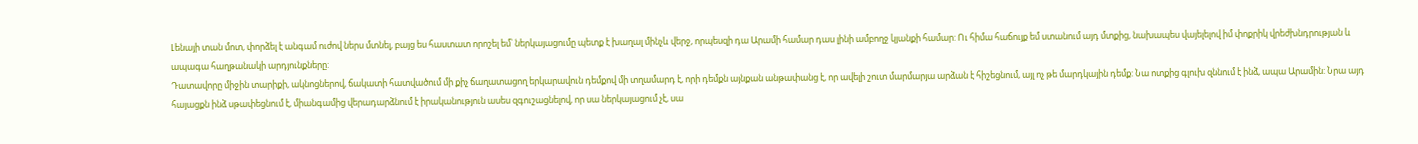Լենայի տան մոտ, փորձել է անգամ ուժով ներս մտնել, բայց ես հաստատ որոշել եմ՝ ներկայացումը պետք է խաղալ մինչև վերջ, որպեսզի դա Արամի համար դաս լինի ամբողջ կյանքի համար: Ու հիմա հաճույք եմ ստանում այդ մտքից, նախապես վայելելով իմ փոքրիկ վրեժխնդրության և ապագա հաղթանակի արդյունքները:
Դատավորը միջին տարիքի, ակնոցներով, ճակատի հատվածում մի քիչ ճաղատացող երկարավուն դեմքով մի տղամարդ է, որի դեմքն այնքան անթափանց է, որ ավելի շուտ մարմարյա արձան է հիշեցնում, այլ ոչ թե մարդկային դեմք: Նա ոտքից գլուխ զննում է ինձ, ապա Արամին: Նրա այդ հայացքն ինձ սթափեցնում է, միանգամից վերադարձնում է իրականություն ասես զգուշացնելով, որ սա ներկայացում չէ, սա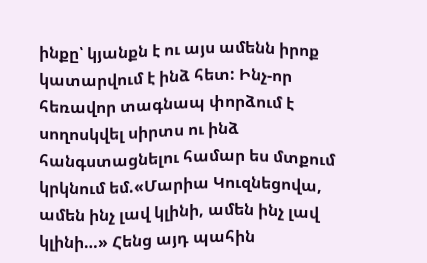ինքը՝ կյանքն է ու այս ամենն իրոք կատարվում է ինձ հետ: Ինչ-որ հեռավոր տագնապ փորձում է սողոսկվել սիրտս ու ինձ հանգստացնելու համար ես մտքում կրկնում եմ.«Մարիա Կուզնեցովա, ամեն ինչ լավ կլինի, ամեն ինչ լավ կլինի…» Հենց այդ պահին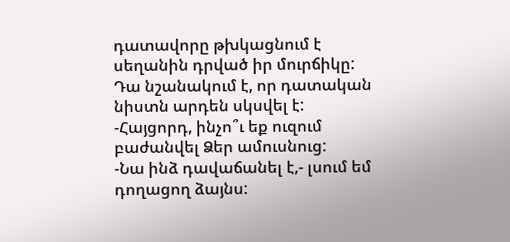դատավորը թխկացնում է սեղանին դրված իր մուրճիկը: Դա նշանակում է, որ դատական նիստն արդեն սկսվել է:
-Հայցորդ, ինչո՞ւ եք ուզում բաժանվել Ձեր ամուսնուց:
-Նա ինձ դավաճանել է,- լսում եմ դողացող ձայնս: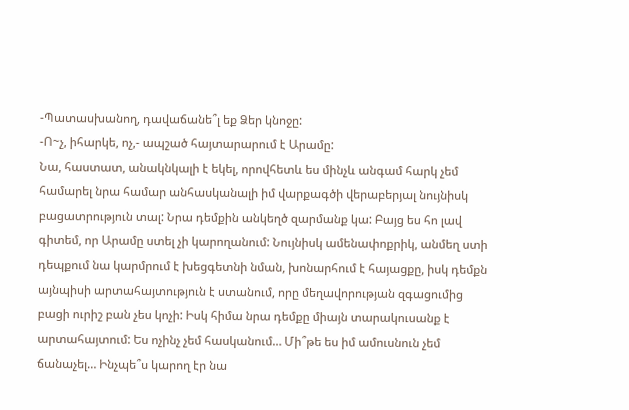-Պատասխանող, դավաճանե՞լ եք Ձեր կնոջը:
-Ո~չ, իհարկե, ոչ,- ապշած հայտարարում է Արամը:
Նա, հաստատ, անակնկալի է եկել, որովհետև ես մինչև անգամ հարկ չեմ համարել նրա համար անհասկանալի իմ վարքագծի վերաբերյալ նույնիսկ բացատրություն տալ: Նրա դեմքին անկեղծ զարմանք կա: Բայց ես հո լավ գիտեմ, որ Արամը ստել չի կարողանում: Նույնիսկ ամենափոքրիկ, անմեղ ստի դեպքում նա կարմրում է խեցգետնի նման, խոնարհում է հայացքը, իսկ դեմքն այնպիսի արտահայտություն է ստանում, որը մեղավորության զգացումից բացի ուրիշ բան չես կոչի: Իսկ հիմա նրա դեմքը միայն տարակուսանք է արտահայտում: Ես ոչինչ չեմ հասկանում… Մի՞թե ես իմ ամուսնուն չեմ ճանաչել… Ինչպե՞ս կարող էր նա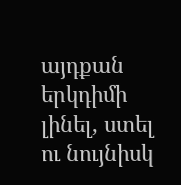այդքան երկդիմի լինել, ստել ու նույնիսկ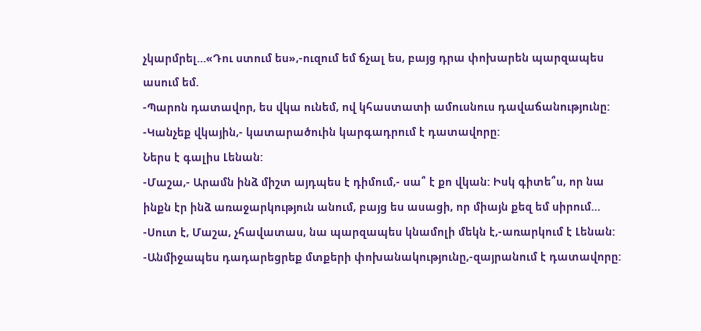չկարմրել…«Դու ստում ես»,-ուզում եմ ճչալ ես, բայց դրա փոխարեն պարզապես ասում եմ.
-Պարոն դատավոր, ես վկա ունեմ, ով կհաստատի ամուսնուս դավաճանությունը:
-Կանչեք վկային,- կատարածուին կարգադրում է դատավորը:
Ներս է գալիս Լենան:
-Մաշա,- Արամն ինձ միշտ այդպես է դիմում,- սա՞ է քո վկան: Իսկ գիտե՞ս, որ նա ինքն էր ինձ առաջարկություն անում, բայց ես ասացի, որ միայն քեզ եմ սիրում…
-Սուտ է, Մաշա, չհավատաս, նա պարզապես կնամոլի մեկն է,-առարկում է Լենան:
-Անմիջապես դադարեցրեք մտքերի փոխանակությունը,-զայրանում է դատավորը: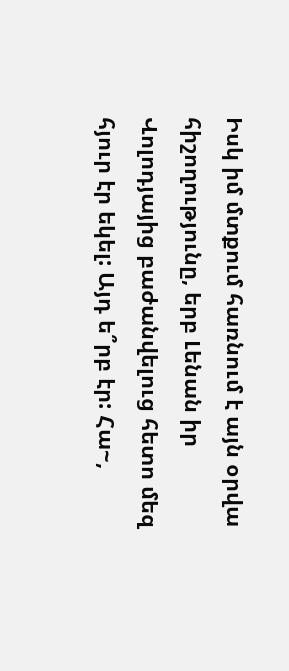Իսկ իմ մտքում հառնում է այն օրվա հիշողությունը, երբ Լենան իր Վոլոդյայից բաժանվելուց հետո մեզ հյուր էր եկել: Այդ ե՞րբ էր: Հա~,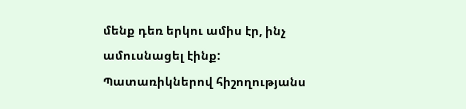մենք դեռ երկու ամիս էր, ինչ ամուսնացել էինք: Պատառիկներով հիշողությանս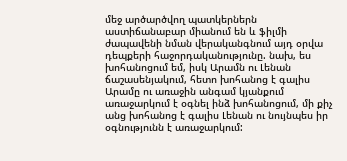մեջ արծարծվող պատկերներն աստիճանաբար միանում են և ֆիլմի ժապավենի նման վերականգնում այդ օրվա դեպքերի հաջորդականությունը. նախ, ես խոհանոցում եմ, իսկ Արամն ու Լենան ճաշասենյակում, հետո խոհանոց է գալիս Արամը ու առաջին անգամ կյանքում առաջարկում է օգնել ինձ խոհանոցում, մի քիչ անց խոհանոց է գալիս Լենան ու նույնպես իր օգնությունն է առաջարկում: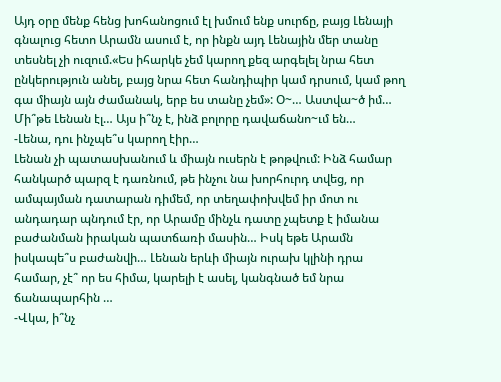Այդ օրը մենք հենց խոհանոցում էլ խմում ենք սուրճը, բայց Լենայի գնալուց հետո Արամն ասում է, որ ինքն այդ Լենային մեր տանը տեսնել չի ուզում.«Ես իհարկե չեմ կարող քեզ արգելել նրա հետ ընկերություն անել, բայց նրա հետ հանդիպիր կամ դրսում, կամ թող գա միայն այն ժամանակ, երբ ես տանը չեմ»: Օ~… Աստվա~ծ իմ… Մի՞թե Լենան էլ… Այս ի՞նչ է, ինձ բոլորը դավաճանո~ւմ են…
-Լենա, դու ինչպե՞ս կարող էիր…
Լենան չի պատասխանում և միայն ուսերն է թոթվում: Ինձ համար հանկարծ պարզ է դառնում, թե ինչու նա խորհուրդ տվեց, որ ամպայման դատարան դիմեմ, որ տեղափոխվեմ իր մոտ ու անդադար պնդում էր, որ Արամը մինչև դատը չպետք է իմանա բաժանման իրական պատճառի մասին… Իսկ եթե Արամն իսկապե՞ս բաժանվի… Լենան երևի միայն ուրախ կլինի դրա համար, չէ՞ որ ես հիմա, կարելի է ասել, կանգնած եմ նրա ճանապարհին …
-Վկա, ի՞նչ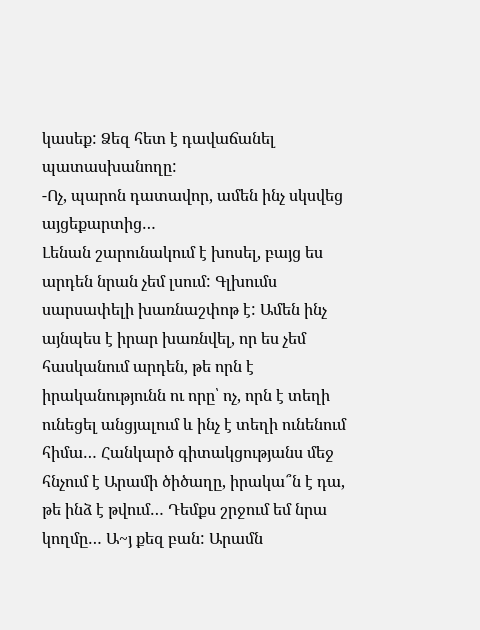կասեք: Ձեզ հետ է դավաճանել պատասխանողը:
-Ոչ, պարոն դատավոր, ամեն ինչ սկսվեց այցեքարտից…
Լենան շարունակում է խոսել, բայց ես արդեն նրան չեմ լսում: Գլխումս սարսափելի խառնաշփոթ է: Ամեն ինչ այնպես է իրար խառնվել, որ ես չեմ հասկանում արդեն, թե որն է իրականությունն ու որը՝ ոչ, որն է տեղի ունեցել անցյալում և ինչ է տեղի ունենում հիմա… Հանկարծ գիտակցությանս մեջ հնչում է Արամի ծիծաղը, իրակա՞ն է դա, թե ինձ է թվում… Դեմքս շրջում եմ նրա կողմը… Ա~յ քեզ բան: Արամն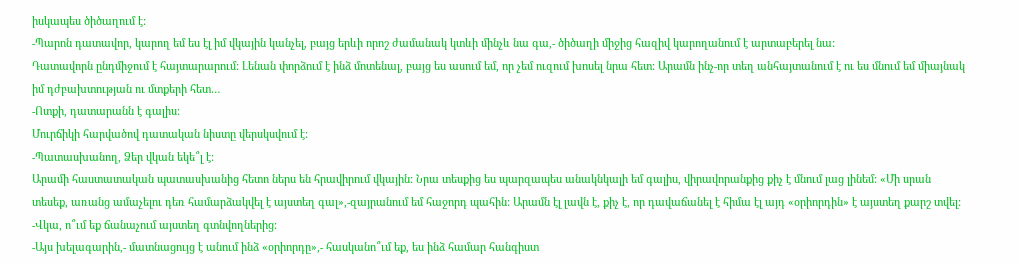իսկապես ծիծաղում է:
-Պարոն դատավոր, կարող եմ ես էլ իմ վկային կանչել, բայց երևի որոշ ժամանակ կտևի մինչև նա գա,- ծիծաղի միջից հազիվ կարողանում է արտաբերել նա:
Դատավորն ընդմիջում է հայտարարում: Լենան փորձում է ինձ մոտենալ, բայց ես ասում եմ, որ չեմ ուզում խոսել նրա հետ: Արամն ինչ-որ տեղ անհայտանում է ու ես մնում եմ միայնակ իմ դժբախտության ու մտքերի հետ…
-Ոտքի, դատարանն է գալիս:
Մուրճիկի հարվածով դատական նիստը վերսկսվում է:
-Պատասխանող, Ձեր վկան եկե՞լ է:
Արամի հաստատական պատասխանից հետո ներս են հրավիրում վկային: Նրա տեսքից ես պարզապես անակնկալի եմ գալիս, վիրավորանքից քիչ է մնում լաց լինեմ: «Մի սրան տեսեք, առանց ամաչելու դեռ համարձակվել է այստեղ գալ»,-զայրանում եմ հաջորդ պահին: Արամն էլ լավն է, քիչ է, որ դավաճանել է հիմա էլ այդ «օրիորդին» է այստեղ քարշ տվել:
-Վկա, ո՞ւմ եք ճանաչում այստեղ գտնվողներից:
-Այս խելագարին,- մատնացույց է անում ինձ «օրիորդը»,- հասկանո՞ւմ եք, ես ինձ համար հանգիստ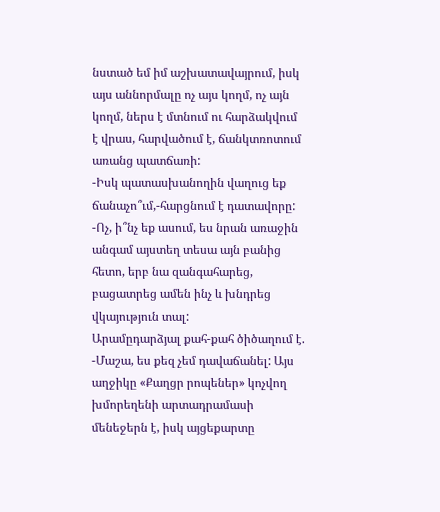նստած եմ իմ աշխատավայրում, իսկ այս աննորմալը ոչ այս կողմ, ոչ այն կողմ, ներս է մտնում ու հարձակվում է վրաս, հարվածում է, ճանկտռոտում առանց պատճառի:
-Իսկ պատասխանողին վաղուց եք ճանաչո՞ւմ,-հարցնում է դատավորը:
-Ոչ, ի՞նչ եք ասում, ես նրան առաջին անգամ այստեղ տեսա այն բանից հետո, երբ նա զանգահարեց, բացատրեց ամեն ինչ և խնդրեց վկայություն տալ:
Արամըդարձյալ քահ-քահ ծիծաղում է.
-Մաշա, ես քեզ չեմ դավաճանել: Այս աղջիկը «Քաղցր րոպեներ» կոչվող խմորեղենի արտադրամասի մենեջերն է, իսկ այցեքարտը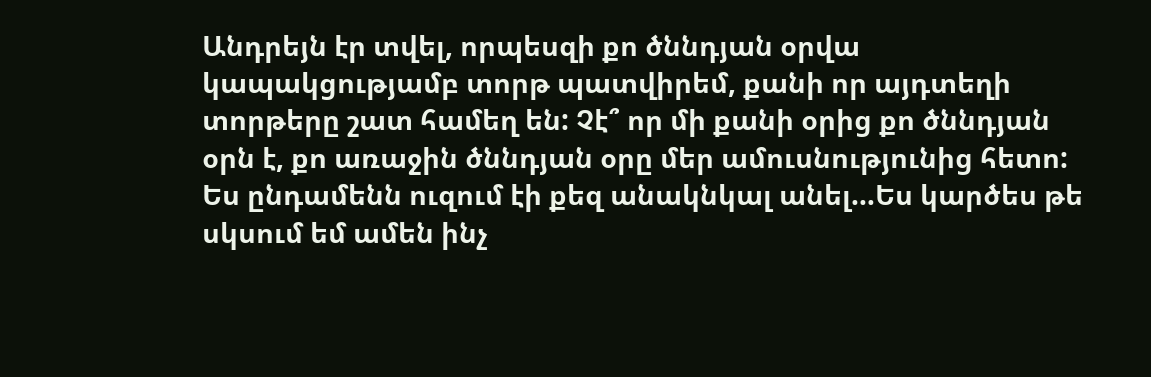Անդրեյն էր տվել, որպեսզի քո ծննդյան օրվա կապակցությամբ տորթ պատվիրեմ, քանի որ այդտեղի տորթերը շատ համեղ են: Չէ՞ որ մի քանի օրից քո ծննդյան օրն է, քո առաջին ծննդյան օրը մեր ամուսնությունից հետո: Ես ընդամենն ուզում էի քեզ անակնկալ անել…Ես կարծես թե սկսում եմ ամեն ինչ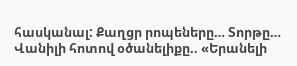հասկանալ: Քաղցր րոպեները… Տորթը… Վանիլի հոտով օծանելիքը.. «Երանելի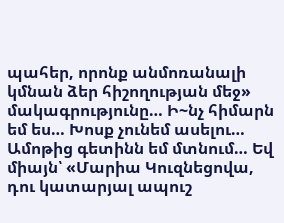պահեր, որոնք անմոռանալի կմնան ձեր հիշողության մեջ» մակագրությունը… Ի~նչ հիմարն եմ ես… Խոսք չունեմ ասելու… Ամոթից գետինն եմ մտնում… Եվ միայն՝ «Մարիա Կուզնեցովա, դու կատարյալ ապուշ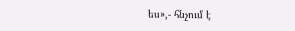ես»,- հնչում է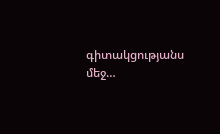գիտակցությանս մեջ…